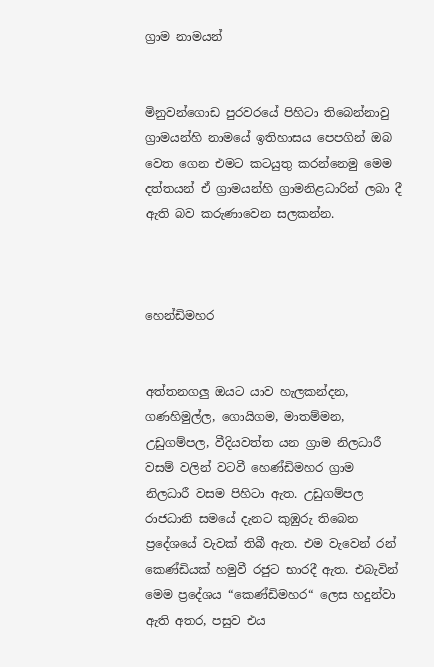ග්‍රාම නාමයන්


මිනුවන්ගොඩ පුරවරයේ පිහිටා තිබෙන්නාවු ග්‍රාමයන්හි නාමයේ ඉතිහාසය පෙපගින් ඔබ වෙත ගෙන එමට කටයුතු කරන්නෙමු මෙම දත්තයන් ඒ ග්‍රාමයන්හි ග්‍රාමනිළධාරින් ලබා දී ඇති බව කරුණාවෙන සලකන්න.



හෙන්ඩිමහර


අත්තනගලු ඔයට යාව හැලකන්දන, ගණහිමුල්ල, ගොයිගම, මාතම්මන, උඩුගම්පල, වීදියවත්ත යන ග්‍රාම නිලධාරී වසම් වලින් වටවී හෙණ්ඩිමහර ග්‍රාම නිලධාරී වසම පිහිටා ඇත. උඩුගම්පල රාජ‍ධානි සමයේ දැනට කුඹුරු තිබෙන ප්‍රදේශයේ වැවක් තිබී ඇත. එම වැවෙන් රන් කෙණ්ඩියක් හමුවී රජුට භාරදී ඇත. එබැවින් මෙම ප්‍රදේශය “කෙණ්ඩිමහර“ ලෙස හදුන්වා ඇති අතර, පසුව එය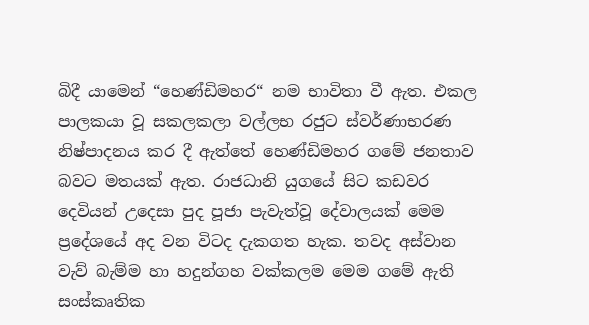බිදී යාමෙන් “හෙණ්ඩිමහර“ නම ‍භාවිතා වී ඇත. එකල පාලකයා වූ සකලකලා වල්ලභ රජුට ස්වර්ණාභරණ නිෂ්පාදනය කර දී ඇත්තේ හෙණ්ඩිමහර ගමේ ජනතාව බවට මතයක් ඇත. රාජධානි යුගයේ සිට කඩවර දෙවියන් උදෙසා පුද පූජා පැවැත්වූ දේවාලයක් මෙම ප්‍රදේශයේ අද වන විටද දැකගත හැක. තවද අස්වාන වැව් බැම්ම හා හදුන්ගහ වක්කලම මෙම ගමේ ඇති සංස්කෘතික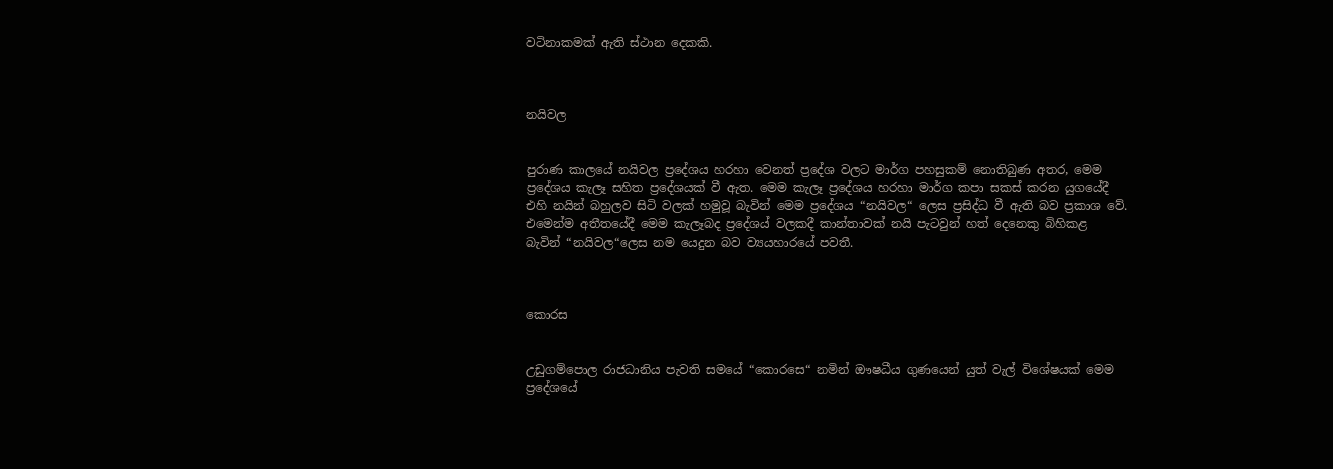වටිනාකමක් ඇති ස්ථාන දෙකකි.



නයිවල


පුරාණ කාලයේ නයිවල ප්‍රදේශය හරහා වෙනත් ප්‍රදේශ වලට මාර්ග පහසුකම් නොතිබුණ අතර, මෙම ප්‍රදේශය කැලෑ සහිත ප්‍රදේශයක් වී ඇත. මෙම කැලෑ ප්‍රදේශය හරහා මාර්ග කපා සකස් කරන යුගයේදී එහි නයින් බහුලව සිටි වලක් හමුවූ බැවින් මෙම ප්‍රදේශය “නයිවල“ ලෙස ප්‍රසිද්ධ වී ඇති බව ප්‍රකාශ වේ. එමෙන්ම අතීතයේදී මෙම කැලෑබද ප්‍රදේශය් වලකදී කාන්තාවක් නයි පැටවුන් හත් දෙනෙකු බිහිකළ බැවින් “නයිවල“ලෙස නම යෙදුන බව ව්‍යයහාරයේ පවතී.



කොරස


උඩුගම්පොල රාජධානිය පැවති සමයේ “කොරසෙ“ නමින් ඖෂධීය ගුණයෙන් යුත් වැල් විශේෂයක් මෙම ප්‍රදේශයේ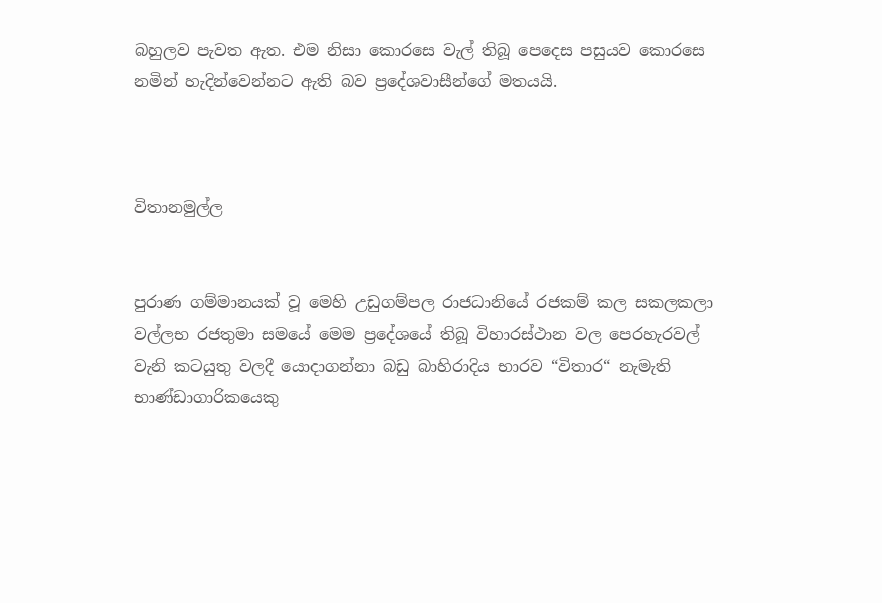බහුලව පැවත ඇත. එම නිසා කොරසෙ වැල් තිබූ පෙදෙස පසුයව කොරසෙ නමින් හැදින්වෙන්නට ඇති බව ප්‍රදේශවාසීන්ගේ මතයයි.



විතානමුල්ල


පුරාණ ගම්මානයක් වූ මෙහි උඩුගම්පල රාජධානියේ රජකම් කල සකලකලා වල්ලභ රජතුමා සමයේ මෙම ප්‍රදේශයේ තිබූ විහාරස්ථාන වල පෙරහැරවල් වැනි කටයුතු වලදී යොදාගන්නා බඩු බාහිරාදිය භාරව “විතාර“ නැමැති භාණ්ඩාගාරිකයෙකු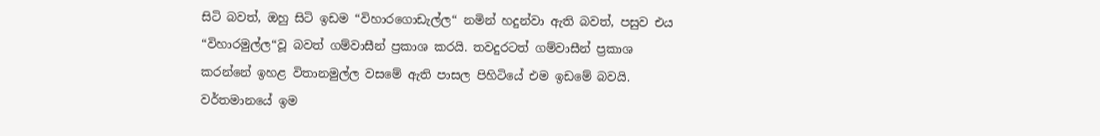සිටි බවත්, ඔහු සිටි ඉඩම “විහාරගොඩැල්ල“ නමින් හදුන්වා ඇති බවත්, පසුව එය “විහාරමුල්ල“වූ බවත් ගම්වාසීන් ප්‍රකාශ කරයි. තවදුරටත් ගම්වාසීන් ප්‍රකාශ කරන්නේ ඉහළ විතානමුල්ල වසමේ ඇති පාසල පිහිටියේ එම ඉඩමේ බවයි. වර්තමානයේ ඉම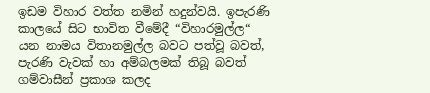ඉඩම විහාර වත්ත නමින් හදුන්වයි. ඉපැරණි කාලයේ සිට භාවිත වීමේදී “විහාරමුල්ල“ යන නාමය විතානමුල්ල බවට පත්වූ බවත්, පැරණි වැවක් හා අම්බලමක් තිබූ බවත් ගම්වාසීන් ප්‍රකාශ කලද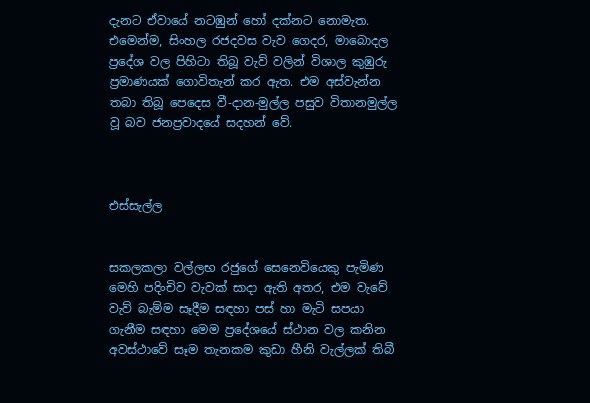දැනට ඒවායේ නටඹුන් හෝ දක්නට නොමැත. එමෙන්ම, සිංහල රජදවස වැව ගෙදර, මාබොදල ප්‍රදේශ වල පිහිටා තිබූ වැව් වලින් විශාල කුඹුරු ප්‍රමාණයක් ගොවිතැන් කර ඇත. එම අස්වැන්න තබා තිබූ පෙදෙස වී-දාන-මුල්ල පසුව විතානමුල්ල වූ බව ජනප්‍රවාදයේ සදහන් වේ.



එස්සැල්ල


සකලකලා වල්ලභ රජුගේ සෙනෙවියෙකු පැමිණ මෙහි පදිංචිව වැවක් සාදා ඇති අතර, එම වැවේ වැව් බැම්ම සෑදීම සඳහා පස් හා මැටි සපයා ගැනීම සඳහා මෙම ප්‍රදේශයේ ස්ථාන වල කනින අවස්ථාවේ සෑම තැනකම කුඩා හීනි වැල්ලක් තිබී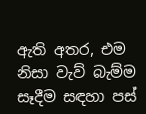ඇති අතර, එම නිසා වැව් බැම්ම සෑදීම සඳහා පස්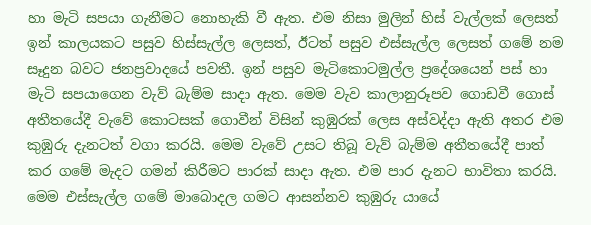හා මැටි සපයා ගැනීමට නොහැකි වී ඇත. එම නිසා මුලින් හිස් වැල්ලක් ලෙසත් ඉන් කාලයකට පසුව හිස්සැල්ල ලෙසත්, ඊටත් පසුව එස්සැල්ල ලෙසත් ගමේ නම සෑදුන බවට ජනප්‍රවාදයේ පවතී. ඉන් පසුව මැටිකොටමුල්ල ප්‍රදේශයෙන් පස් හා මැටි සපයාගෙන වැව් බැම්ම සාදා ඇත. මෙම වැව කාලානුරූපව ගොඩවී ගොස් අතීතයේදී වැවේ කොටසක් ගොවීන් විසින් කුඹුරක් ‍ලෙස අස්වද්දා ඇති අතර එම කුඹුරු දැනටත් වගා කරයි. මෙම වැවේ උසට තිබූ වැව් බැම්ම අතීතයේදී පාත් කර ගමේ මැදට ගමන් කිරීමට පාරක් සාදා ඇත. එම පාර දැනට භාවිතා කරයි. මෙම එස්සැල්ල ගමේ මාබොදල ගමට ආසන්නව කුඹුරු යායේ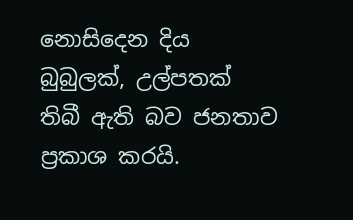නොසිදෙන දිය බුබුලක්, උල්පතක් තිබී ඇති බව ජනතාව ප්‍රකාශ කරයි.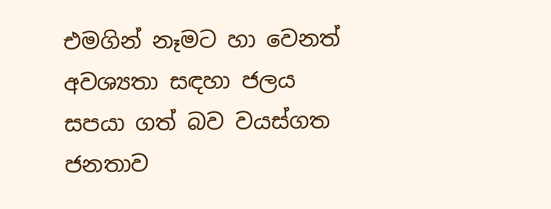එමගින් නෑමට හා වෙනත් අවශ්‍යතා සඳහා ජලය සපයා ගත් බව වයස්ගත ජනතාව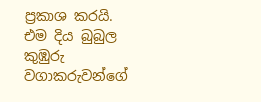ප්‍රකාශ කරයි. එම දිය බුබුල කුඹුරු වගාකරුවන්ගේ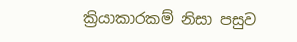ක්‍රියාකාරකම් නිසා පසුව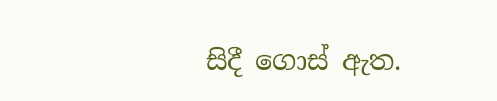සිදී ගොස් ඇත.